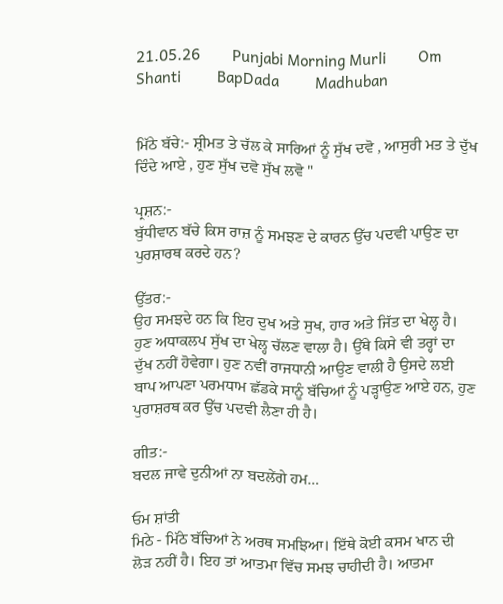21.05.26        Punjabi Morning Murli        Om Shanti         BapDada         Madhuban


ਮਿੱਠੇ ਬੱਚੇ:- ਸ਼੍ਰੀਮਤ ਤੇ ਚੱਲ ਕੇ ਸਾਰਿਆਂ ਨੂੰ ਸੁੱਖ ਦਵੋ , ਆਸੁਰੀ ਮਤ ਤੇ ਦੁੱਖ ਦਿੰਦੇ ਆਏ , ਹੁਣ ਸੁੱਖ ਦਵੋ ਸੁੱਖ ਲਵੋ "

ਪ੍ਰਸ਼ਨ:-
ਬੁੱਧੀਵਾਨ ਬੱਚੇ ਕਿਸ ਰਾਜ਼ ਨੂੰ ਸਮਝਣ ਦੇ ਕਾਰਨ ਉੱਚ ਪਦਵੀ ਪਾਉਣ ਦਾ ਪੁਰਸ਼ਾਰਥ ਕਰਦੇ ਹਨ?

ਉੱਤਰ:-
ਉਹ ਸਮਝਦੇ ਹਨ ਕਿ ਇਹ ਦੁਖ ਅਤੇ ਸੁਖ, ਹਾਰ ਅਤੇ ਜਿੱਤ ਦਾ ਖੇਲ੍ਹ ਹੈ। ਹੁਣ ਅਧਾਕਲਪ ਸੁੱਖ ਦਾ ਖੇਲ੍ਹ ਚੱਲਣ ਵਾਲਾ ਹੈ। ਉੱਥੇ ਕਿਸੇ ਵੀ ਤਰ੍ਹਾਂ ਦਾ ਦੁੱਖ ਨਹੀਂ ਹੋਵੇਗਾ। ਹੁਣ ਨਵੀਂ ਰਾਜਧਾਨੀ ਆਉਣ ਵਾਲੀ ਹੈ ਉਸਦੇ ਲਈ ਬਾਪ ਆਪਣਾ ਪਰਮਧਾਮ ਛੱਡਕੇ ਸਾਨੂੰ ਬੱਚਿਆਂ ਨੂੰ ਪੜ੍ਹਾਉਣ ਆਏ ਹਨ, ਹੁਣ ਪੁਰਾਸ਼ਰਥ ਕਰ ਉੱਚ ਪਦਵੀ ਲੈਣਾ ਹੀ ਹੈ।

ਗੀਤ:-
ਬਦਲ ਜਾਵੇ ਦੁਨੀਆਂ ਨਾ ਬਦਲੇਂਗੇ ਹਮ…

ਓਮ ਸ਼ਾਂਤੀ
ਮਿਠੇ - ਮਿੱਠੇ ਬੱਚਿਆਂ ਨੇ ਅਰਥ ਸਮਝਿਆ। ਇੱਥੇ ਕੋਈ ਕਸਮ ਖਾਨ ਦੀ ਲੋੜ ਨਹੀਂ ਹੈ। ਇਹ ਤਾਂ ਆਤਮਾ ਵਿੱਚ ਸਮਝ ਚਾਹੀਦੀ ਹੈ। ਆਤਮਾ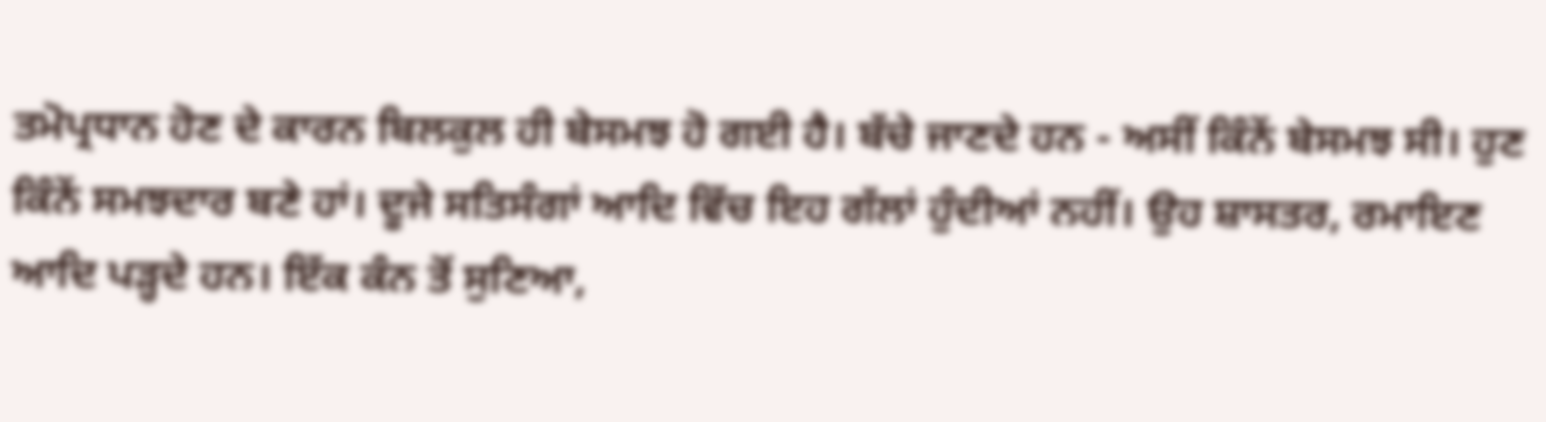ਤਮੋਪ੍ਰਧਾਨ ਹੋਣ ਦੇ ਕਾਰਨ ਬਿਲਕੁਲ ਹੀ ਬੇਸਮਝ ਹੋ ਗਈ ਹੈ। ਬੱਚੇ ਜਾਣਦੇ ਹਨ - ਅਸੀਂ ਕਿੰਨੇਂ ਬੇਸਮਝ ਸੀ। ਹੁਣ ਕਿੰਨੇਂ ਸਮਝਦਾਰ ਬਣੇ ਹਾਂ। ਦੂਜੇ ਸਤਿਸੰਗਾਂ ਆਦਿ ਵਿੱਚ ਇਹ ਗੱਲਾਂ ਹੁੰਦੀਆਂ ਨਹੀਂ। ਉਹ ਸ਼ਾਸਤਰ, ਰਮਾਇਣ ਆਦਿ ਪੜ੍ਹਦੇ ਹਨ। ਇੱਕ ਕੰਨ ਤੋਂ ਸੁਣਿਆ,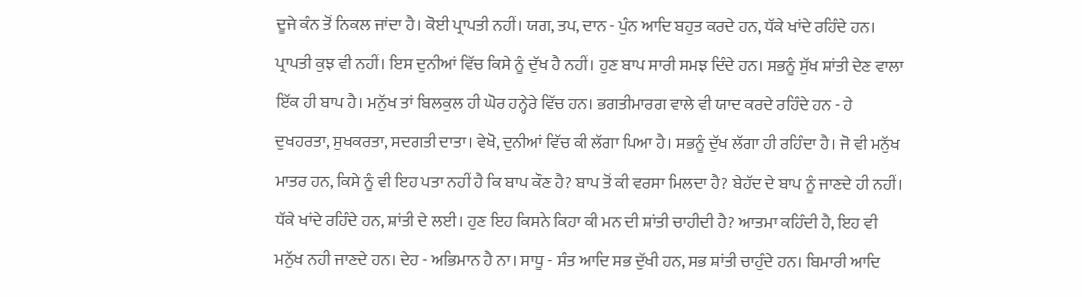ਦੂਜੇ ਕੰਨ ਤੋਂ ਨਿਕਲ ਜਾਂਦਾ ਹੈ। ਕੋਈ ਪ੍ਰਾਪਤੀ ਨਹੀਂ। ਯਗ, ਤਪ, ਦਾਨ - ਪੁੰਨ ਆਦਿ ਬਹੁਤ ਕਰਦੇ ਹਨ, ਧੱਕੇ ਖਾਂਦੇ ਰਹਿੰਦੇ ਹਨ। ਪ੍ਰਾਪਤੀ ਕੁਝ ਵੀ ਨਹੀਂ। ਇਸ ਦੁਨੀਆਂ ਵਿੱਚ ਕਿਸੇ ਨੂੰ ਦੁੱਖ ਹੈ ਨਹੀਂ। ਹੁਣ ਬਾਪ ਸਾਰੀ ਸਮਝ ਦਿੰਦੇ ਹਨ। ਸਭਨੂੰ ਸੁੱਖ ਸ਼ਾਂਤੀ ਦੇਣ ਵਾਲਾ ਇੱਕ ਹੀ ਬਾਪ ਹੈ। ਮਨੁੱਖ ਤਾਂ ਬਿਲਕੁਲ ਹੀ ਘੋਰ ਹਨ੍ਹੇਰੇ ਵਿੱਚ ਹਨ। ਭਗਤੀਮਾਰਗ ਵਾਲੇ ਵੀ ਯਾਦ ਕਰਦੇ ਰਹਿੰਦੇ ਹਨ - ਹੇ ਦੁਖਹਰਤਾ, ਸੁਖਕਰਤਾ, ਸਦਗਤੀ ਦਾਤਾ। ਵੇਖੋ, ਦੁਨੀਆਂ ਵਿੱਚ ਕੀ ਲੱਗਾ ਪਿਆ ਹੈ। ਸਭਨੂੰ ਦੁੱਖ ਲੱਗਾ ਹੀ ਰਹਿੰਦਾ ਹੈ। ਜੋ ਵੀ ਮਨੁੱਖ ਮਾਤਰ ਹਨ, ਕਿਸੇ ਨੂੰ ਵੀ ਇਹ ਪਤਾ ਨਹੀਂ ਹੈ ਕਿ ਬਾਪ ਕੌਣ ਹੈ? ਬਾਪ ਤੋਂ ਕੀ ਵਰਸਾ ਮਿਲਦਾ ਹੈ? ਬੇਹੱਦ ਦੇ ਬਾਪ ਨੂੰ ਜਾਣਦੇ ਹੀ ਨਹੀਂ। ਧੱਕੇ ਖਾਂਦੇ ਰਹਿੰਦੇ ਹਨ, ਸ਼ਾਂਤੀ ਦੇ ਲਈ। ਹੁਣ ਇਹ ਕਿਸਨੇ ਕਿਹਾ ਕੀ ਮਨ ਦੀ ਸ਼ਾਂਤੀ ਚਾਹੀਦੀ ਹੈ? ਆਤਮਾ ਕਹਿੰਦੀ ਹੈ, ਇਹ ਵੀ ਮਨੁੱਖ ਨਹੀ ਜਾਣਦੇ ਹਨ। ਦੇਹ - ਅਭਿਮਾਨ ਹੈ ਨਾ। ਸਾਧੂ - ਸੰਤ ਆਦਿ ਸਭ ਦੁੱਖੀ ਹਨ, ਸਭ ਸ਼ਾਂਤੀ ਚਾਹੁੰਦੇ ਹਨ। ਬਿਮਾਰੀ ਆਦਿ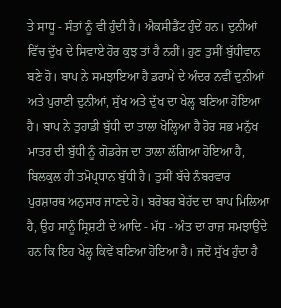ਤੇ ਸਾਧੂ - ਸੰਤਾਂ ਨੂੰ ਵੀ ਹੁੰਦੀ ਹੈ। ਐਕਸੀਡੈਂਟ ਹੁੰਦੇਂ ਹਨ। ਦੁਨੀਆਂ ਵਿੱਚ ਦੁੱਖ ਦੇ ਸਿਵਾਏ ਹੋਰ ਕੁਝ ਤਾਂ ਹੈ ਨਹੀਂ। ਹੁਣ ਤੁਸੀਂ ਬੁੱਧੀਵਾਨ ਬਣੇ ਹੋ। ਬਾਪ ਨੇ ਸਮਝਾਇਆ ਹੈ ਡਰਾਮੇ ਦੇ ਅੰਦਰ ਨਵੀਂ ਦੁਨੀਆਂ ਅਤੇ ਪੁਰਾਣੀ ਦੁਨੀਆਂ, ਸੁੱਖ ਅਤੇ ਦੁੱਖ ਦਾ ਖੇਲ੍ਹ ਬਣਿਆ ਹੋਇਆ ਹੈ। ਬਾਪ ਨੇ ਤੁਹਾਡੀ ਬੁੱਧੀ ਦਾ ਤਾਲਾ ਖੋਲ੍ਹਿਆ ਹੈ ਹੋਰ ਸਭ ਮਨੁੱਖ ਮਾਤਰ ਦੀ ਬੁੱਧੀ ਨੂੰ ਗੋਡਰੇਜ ਦਾ ਤਾਲਾ ਲੱਗਿਆ ਹੋਇਆ ਹੈ, ਬਿਲਕੁਲ ਹੀ ਤਮੋਪ੍ਰਧਾਨ ਬੁੱਧੀ ਹੈ। ਤੁਸੀਂ ਬੱਚੇ ਨੰਬਰਵਾਰ ਪੁਰਸ਼ਾਰਥ ਅਨੁਸਾਰ ਜਾਣਦੇ ਹੋ। ਬਰੋਬਰ ਬੇਹੱਦ ਦਾ ਬਾਪ ਮਿਲਿਆ ਹੈ, ਉਹ ਸਾਨੂੰ ਸ੍ਰਿਸ਼ਟੀ ਦੇ ਆਦਿ - ਮੱਧ - ਅੰਤ ਦਾ ਰਾਜ਼ ਸਮਝਾਉਂਦੇ ਹਨ ਕਿ ਇਹ ਖੇਲ੍ਹ ਕਿਵੇਂ ਬਣਿਆ ਹੋਇਆ ਹੈ। ਜਦੋਂ ਸੁੱਖ ਹੁੰਦਾ ਹੈ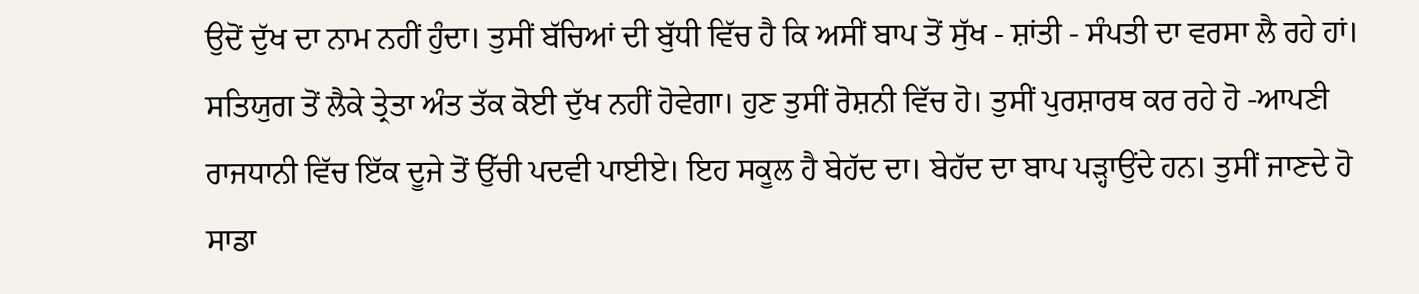ਉਦੋਂ ਦੁੱਖ ਦਾ ਨਾਮ ਨਹੀਂ ਹੁੰਦਾ। ਤੁਸੀਂ ਬੱਚਿਆਂ ਦੀ ਬੁੱਧੀ ਵਿੱਚ ਹੈ ਕਿ ਅਸੀਂ ਬਾਪ ਤੋਂ ਸੁੱਖ - ਸ਼ਾਂਤੀ - ਸੰਪਤੀ ਦਾ ਵਰਸਾ ਲੈ ਰਹੇ ਹਾਂ। ਸਤਿਯੁਗ ਤੋਂ ਲੈਕੇ ਤ੍ਰੇਤਾ ਅੰਤ ਤੱਕ ਕੋਈ ਦੁੱਖ ਨਹੀਂ ਹੋਵੇਗਾ। ਹੁਣ ਤੁਸੀਂ ਰੋਸ਼ਨੀ ਵਿੱਚ ਹੋ। ਤੁਸੀਂ ਪੁਰਸ਼ਾਰਥ ਕਰ ਰਹੇ ਹੋ -ਆਪਣੀ ਰਾਜਧਾਨੀ ਵਿੱਚ ਇੱਕ ਦੂਜੇ ਤੋਂ ਉੱਚੀ ਪਦਵੀ ਪਾਈਏ। ਇਹ ਸਕੂਲ ਹੈ ਬੇਹੱਦ ਦਾ। ਬੇਹੱਦ ਦਾ ਬਾਪ ਪੜ੍ਹਾਉਂਦੇ ਹਨ। ਤੁਸੀਂ ਜਾਣਦੇ ਹੋ ਸਾਡਾ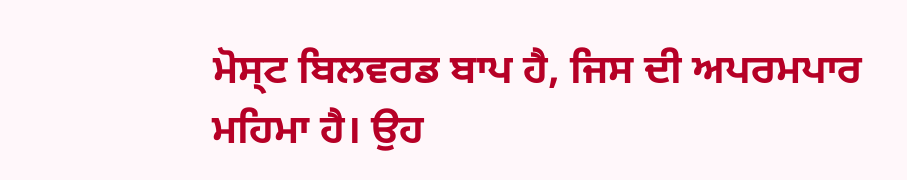ਮੋਸ੍ਟ ਬਿਲਵਰਡ ਬਾਪ ਹੈ, ਜਿਸ ਦੀ ਅਪਰਮਪਾਰ ਮਹਿਮਾ ਹੈ। ਉਹ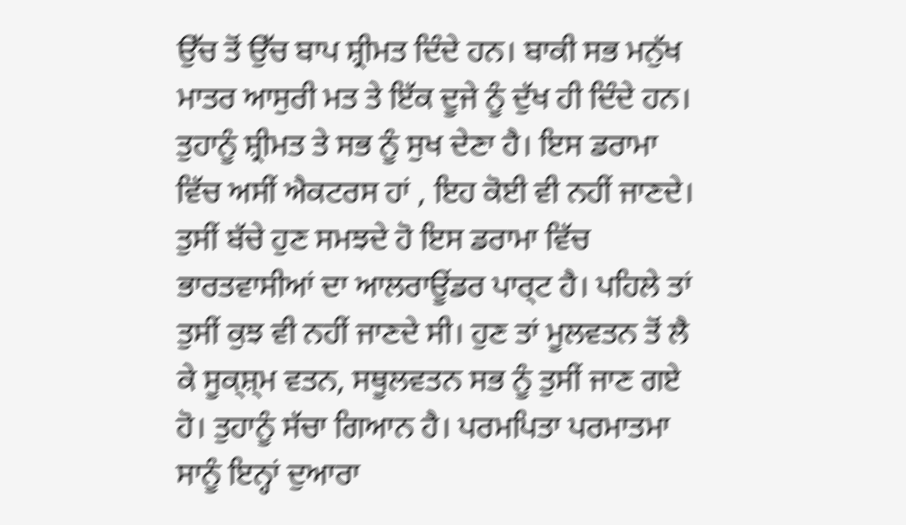ਉੱਚ ਤੋਂ ਉੱਚ ਬਾਪ ਸ਼੍ਰੀਮਤ ਦਿੰਦੇ ਹਨ। ਬਾਕੀ ਸਭ ਮਨੁੱਖ ਮਾਤਰ ਆਸੁਰੀ ਮਤ ਤੇ ਇੱਕ ਦੂਜੇ ਨੂੰ ਦੁੱਖ ਹੀ ਦਿੰਦੇ ਹਨ। ਤੁਹਾਨੂੰ ਸ਼੍ਰੀਮਤ ਤੇ ਸਭ ਨੂੰ ਸੁਖ ਦੇਣਾ ਹੈ। ਇਸ ਡਰਾਮਾ ਵਿੱਚ ਅਸੀਂ ਐਕਟਰਸ ਹਾਂ , ਇਹ ਕੋਈ ਵੀ ਨਹੀਂ ਜਾਣਦੇ। ਤੁਸੀਂ ਬੱਚੇ ਹੁਣ ਸਮਝਦੇ ਹੋ ਇਸ ਡਰਾਮਾ ਵਿੱਚ ਭਾਰਤਵਾਸੀਆਂ ਦਾ ਆਲਰਾਊਂਡਰ ਪਾਰ੍ਟ ਹੈ। ਪਹਿਲੇ ਤਾਂ ਤੁਸੀਂ ਕੁਝ ਵੀ ਨਹੀਂ ਜਾਣਦੇ ਸੀ। ਹੁਣ ਤਾਂ ਮੂਲਵਤਨ ਤੋਂ ਲੈ ਕੇ ਸੂਕ੍ਸ਼੍ਮ ਵਤਨ, ਸਥੂਲਵਤਨ ਸਭ ਨੂੰ ਤੁਸੀਂ ਜਾਣ ਗਏ ਹੋ। ਤੁਹਾਨੂੰ ਸੱਚਾ ਗਿਆਨ ਹੈ। ਪਰਮਪਿਤਾ ਪਰਮਾਤਮਾ ਸਾਨੂੰ ਇਨ੍ਹਾਂ ਦੁਆਰਾ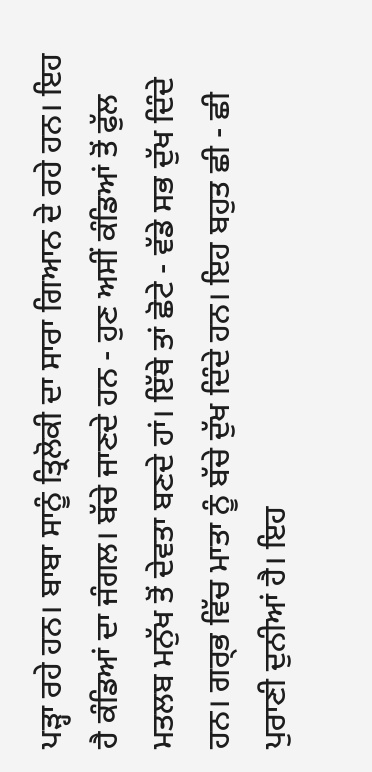ਪੜ੍ਹਾ ਰਹੇ ਹਨ। ਬਾਬਾ ਸਾਨੂੰ ਤ੍ਰਿਲੋਕੀ ਦਾ ਸਾਰਾ ਗਿਆਨ ਦੇ ਰਹੇ ਹਨ। ਇਹ ਹੈ ਕੰਡਿਆਂ ਦਾ ਜੰਗਲ। ਬੱਚੇ ਜਾਣਦੇ ਹਨ - ਹੁਣ ਅਸੀਂ ਕੰਡਿਆਂ ਤੋਂ ਫੁੱਲ ਮਤਲਬ ਮਨੁੱਖ ਤੋਂ ਦੇਵਤਾ ਬਣਦੇ ਹਾਂ। ਇੱਥੇ ਤਾਂ ਛੋਟੇ - ਵੱਡੇ ਸਭ ਦੁੱਖ ਦਿੰਦੇ ਹਨ। ਗਰ੍ਭ ਵਿੱਚ ਮਾਤਾ ਨੂੰ ਬੱਚੇ ਦੁੱਖ ਦਿੰਦੇ ਹਨ। ਇਹ ਬਹੁਤ ਛੀ - ਛੀ ਪੁਰਾਣੀ ਦੁਨੀਆਂ ਹੈ। ਇਹ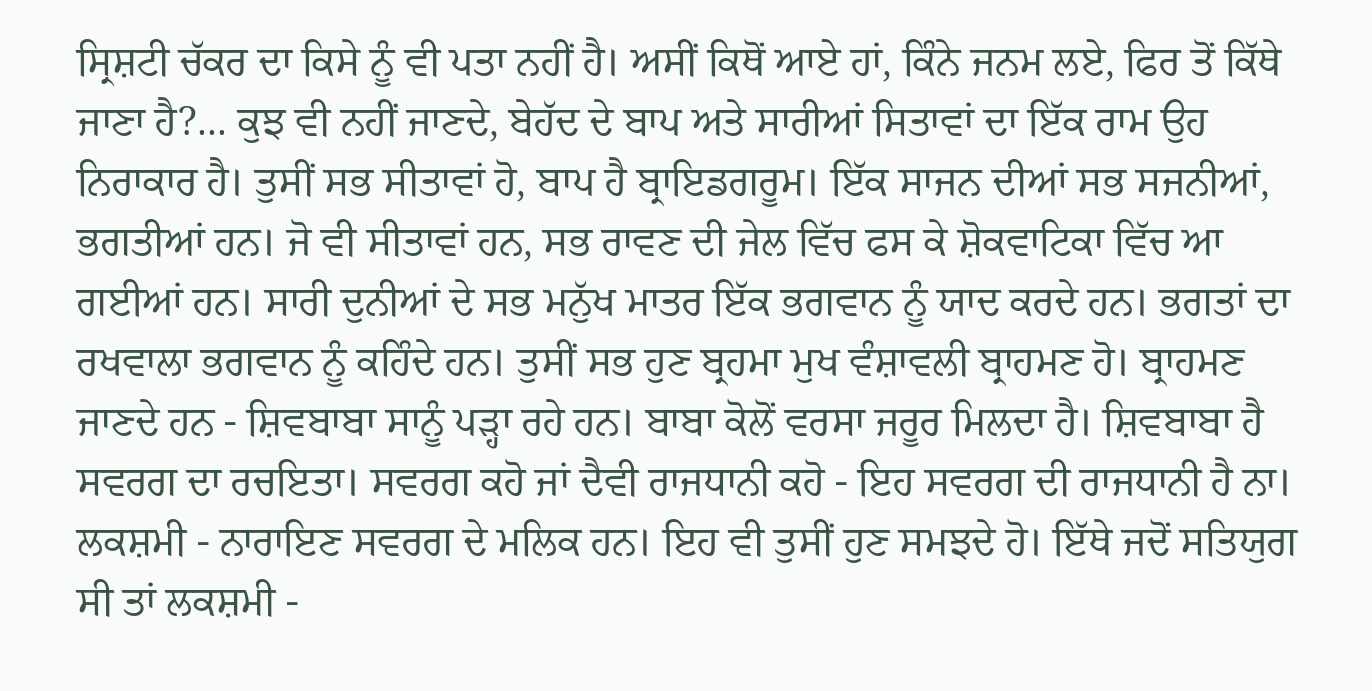ਸ੍ਰਿਸ਼ਟੀ ਚੱਕਰ ਦਾ ਕਿਸੇ ਨੂੰ ਵੀ ਪਤਾ ਨਹੀਂ ਹੈ। ਅਸੀਂ ਕਿਥੋਂ ਆਏ ਹਾਂ, ਕਿੰਨੇ ਜਨਮ ਲਏ, ਫਿਰ ਤੋਂ ਕਿੱਥੇ ਜਾਣਾ ਹੈ?... ਕੁਝ ਵੀ ਨਹੀਂ ਜਾਣਦੇ, ਬੇਹੱਦ ਦੇ ਬਾਪ ਅਤੇ ਸਾਰੀਆਂ ਸਿਤਾਵਾਂ ਦਾ ਇੱਕ ਰਾਮ ਉਹ ਨਿਰਾਕਾਰ ਹੈ। ਤੁਸੀਂ ਸਭ ਸੀਤਾਵਾਂ ਹੋ, ਬਾਪ ਹੈ ਬ੍ਰਾਇਡਗਰੂਮ। ਇੱਕ ਸਾਜਨ ਦੀਆਂ ਸਭ ਸਜਨੀਆਂ, ਭਗਤੀਆਂ ਹਨ। ਜੋ ਵੀ ਸੀਤਾਵਾਂ ਹਨ, ਸਭ ਰਾਵਣ ਦੀ ਜੇਲ ਵਿੱਚ ਫਸ ਕੇ ਸ਼ੋਕਵਾਟਿਕਾ ਵਿੱਚ ਆ ਗਈਆਂ ਹਨ। ਸਾਰੀ ਦੁਨੀਆਂ ਦੇ ਸਭ ਮਨੁੱਖ ਮਾਤਰ ਇੱਕ ਭਗਵਾਨ ਨੂੰ ਯਾਦ ਕਰਦੇ ਹਨ। ਭਗਤਾਂ ਦਾ ਰਖਵਾਲਾ ਭਗਵਾਨ ਨੂੰ ਕਹਿੰਦੇ ਹਨ। ਤੁਸੀਂ ਸਭ ਹੁਣ ਬ੍ਰਹਮਾ ਮੁਖ ਵੰਸ਼ਾਵਲੀ ਬ੍ਰਾਹਮਣ ਹੋ। ਬ੍ਰਾਹਮਣ ਜਾਣਦੇ ਹਨ - ਸ਼ਿਵਬਾਬਾ ਸਾਨੂੰ ਪੜ੍ਹਾ ਰਹੇ ਹਨ। ਬਾਬਾ ਕੋਲੋਂ ਵਰਸਾ ਜਰੂਰ ਮਿਲਦਾ ਹੈ। ਸ਼ਿਵਬਾਬਾ ਹੈ ਸਵਰਗ ਦਾ ਰਚਇਤਾ। ਸਵਰਗ ਕਹੋ ਜਾਂ ਦੈਵੀ ਰਾਜਧਾਨੀ ਕਹੋ - ਇਹ ਸਵਰਗ ਦੀ ਰਾਜਧਾਨੀ ਹੈ ਨਾ। ਲਕਸ਼ਮੀ - ਨਾਰਾਇਣ ਸਵਰਗ ਦੇ ਮਲਿਕ ਹਨ। ਇਹ ਵੀ ਤੁਸੀਂ ਹੁਣ ਸਮਝਦੇ ਹੋ। ਇੱਥੇ ਜਦੋਂ ਸਤਿਯੁਗ ਸੀ ਤਾਂ ਲਕਸ਼ਮੀ -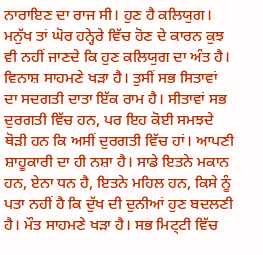ਨਾਰਾਇਣ ਦਾ ਰਾਜ ਸੀ। ਹੁਣ ਹੈ ਕਲਿਯੁਗ। ਮਨੁੱਖ ਤਾਂ ਘੋਰ ਹਨ੍ਹੇਰੇ ਵਿੱਚ ਹੋਣ ਦੇ ਕਾਰਨ ਕੁਝ ਵੀ ਨਹੀਂ ਜਾਣਦੇ ਕਿ ਹੁਣ ਕਲਿਯੁਗ ਦਾ ਅੰਤ ਹੈ। ਵਿਨਾਸ਼ ਸਾਹਮਣੇ ਖੜਾ ਹੈ। ਤੁਸੀਂ ਸਭ ਸਿਤਾਵਾਂ ਦਾ ਸਦਗਤੀ ਦਾਤਾ ਇੱਕ ਰਾਮ ਹੈ। ਸੀਤਾਵਾਂ ਸਭ ਦੁਰਗਤੀ ਵਿੱਚ ਹਨ, ਪਰ ਇਹ ਕੋਈ ਸਮਝਦੇ ਥੋੜੀ ਹਨ ਕਿ ਅਸੀਂ ਦੁਰਗਤੀ ਵਿੱਚ ਹਾਂ। ਆਪਣੀ ਸ਼ਾਹੂਕਾਰੀ ਦਾ ਹੀ ਨਸ਼ਾ ਹੈ। ਸਾਡੇ ਇਤਨੇ ਮਕਾਨ ਹਨ, ਏਨਾ ਧਨ ਹੈ, ਇਤਨੇ ਮਹਿਲ ਹਨ, ਕਿਸੇ ਨੂੰ ਪਤਾ ਨਹੀਂ ਹੈ ਕਿ ਦੁੱਖ ਦੀ ਦੁਨੀਆਂ ਹੁਣ ਬਦਲਣੀ ਹੈ। ਮੌਤ ਸਾਹਮਣੇ ਖੜਾ ਹੈ। ਸਭ ਮਿਟ੍ਟੀ ਵਿੱਚ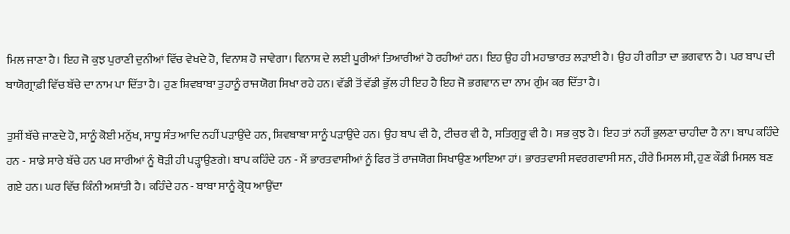ਮਿਲ ਜਾਣਾ ਹੈ। ਇਹ ਜੋ ਕੁਝ ਪੁਰਾਣੀ ਦੁਨੀਆਂ ਵਿੱਚ ਵੇਖਦੇ ਹੋ, ਵਿਨਾਸ਼ ਹੋ ਜਾਵੇਗਾ। ਵਿਨਾਸ਼ ਦੇ ਲਈ ਪੂਰੀਆਂ ਤਿਆਰੀਆਂ ਹੋ ਰਹੀਆਂ ਹਨ। ਇਹ ਉਹ ਹੀ ਮਹਾਭਾਰਤ ਲੜਾਈ ਹੈ। ਉਹ ਹੀ ਗੀਤਾ ਦਾ ਭਗਵਾਨ ਹੈ। ਪਰ ਬਾਪ ਦੀ ਬਾਯੋਗ੍ਰਾਫ਼ੀ ਵਿੱਚ ਬੱਚੇ ਦਾ ਨਾਮ ਪਾ ਦਿੱਤਾ ਹੈ। ਹੁਣ ਸ਼ਿਵਬਾਬਾ ਤੁਹਾਨੂੰ ਰਾਜਯੋਗ ਸਿਖਾ ਰਹੇ ਹਨ। ਵੱਡੀ ਤੋਂ ਵੱਡੀ ਭੁੱਲ ਹੀ ਇਹ ਹੈ ਇਹ ਜੋ ਭਗਵਾਨ ਦਾ ਨਾਮ ਗੁੰਮ ਕਰ ਦਿੱਤਾ ਹੈ।

ਤੁਸੀਂ ਬੱਚੇ ਜਾਣਦੇ ਹੋ, ਸਾਨੂੰ ਕੋਈ ਮਨੁੱਖ, ਸਾਧੂ ਸੰਤ ਆਦਿ ਨਹੀਂ ਪੜਾਉਂਦੇ ਹਨ, ਸ਼ਿਵਬਾਬਾ ਸਾਨੂੰ ਪੜਾਉਂਦੇ ਹਨ। ਉਹ ਬਾਪ ਵੀ ਹੈ, ਟੀਚਰ ਵੀ ਹੈ, ਸਤਿਗੁਰੂ ਵੀ ਹੈ। ਸਭ ਕੁਝ ਹੈ। ਇਹ ਤਾਂ ਨਹੀਂ ਭੁਲਣਾ ਚਾਹੀਦਾ ਹੈ ਨਾ। ਬਾਪ ਕਹਿੰਦੇ ਹਨ - ਸਾਡੇ ਸਾਰੇ ਬੱਚੇ ਹਨ ਪਰ ਸਾਰੀਆਂ ਨੂੰ ਥੋੜੀ ਹੀ ਪੜ੍ਹਾਉਣਗੇ। ਬਾਪ ਕਹਿੰਦੇ ਹਨ - ਮੈਂ ਭਾਰਤਵਾਸੀਆਂ ਨੂੰ ਫਿਰ ਤੋਂ ਰਾਜਯੋਗ ਸਿਖਾਉਣ ਆਇਆ ਹਾਂ। ਭਾਰਤਵਾਸੀ ਸਵਰਗਵਾਸੀ ਸਨ, ਹੀਰੇ ਮਿਸਲ ਸੀ, ਹੁਣ ਕੌਡੀ ਮਿਸਲ ਬਣ ਗਏ ਹਨ। ਘਰ ਵਿੱਚ ਕਿੰਨੀ ਅਸ਼ਾਂਤੀ ਹੈ। ਕਹਿੰਦੇ ਹਨ - ਬਾਬਾ ਸਾਨੂੰ ਕ੍ਰੋਧ ਆਉਂਦਾ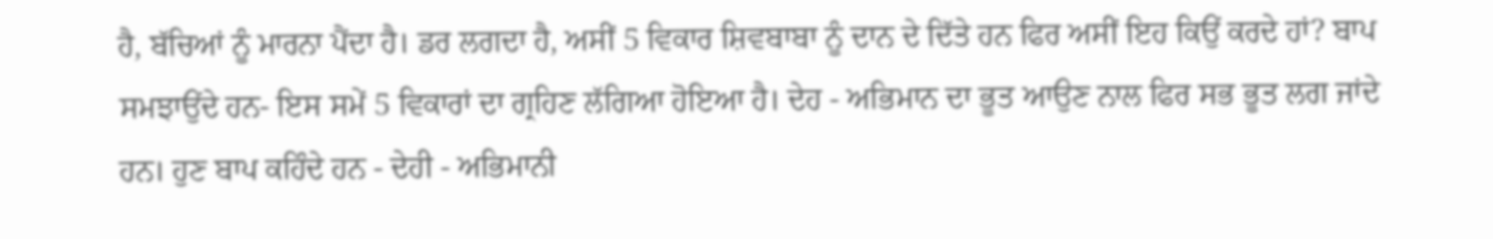ਹੈ, ਬੱਚਿਆਂ ਨੂੰ ਮਾਰਨਾ ਪੈਂਦਾ ਹੈ। ਡਰ ਲਗਦਾ ਹੈ, ਅਸੀਂ 5 ਵਿਕਾਰ ਸ਼ਿਵਬਾਬਾ ਨੂੰ ਦਾਨ ਦੇ ਦਿੱਤੇ ਹਨ ਫਿਰ ਅਸੀਂ ਇਹ ਕਿਉਂ ਕਰਦੇ ਹਾਂ? ਬਾਪ ਸਮਝਾਉਂਦੇ ਹਨ- ਇਸ ਸਮੇਂ 5 ਵਿਕਾਰਾਂ ਦਾ ਗ੍ਰਹਿਣ ਲੱਗਿਆ ਹੋਇਆ ਹੈ। ਦੇਹ - ਅਭਿਮਾਨ ਦਾ ਭੂਤ ਆਉਣ ਨਾਲ ਫਿਰ ਸਭ ਭੂਤ ਲਗ ਜਾਂਦੇ ਹਨ। ਹੁਣ ਬਾਪ ਕਹਿੰਦੇ ਹਨ - ਦੇਹੀ - ਅਭਿਮਾਨੀ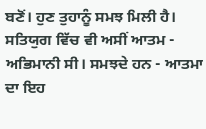ਬਣੋਂ। ਹੁਣ ਤੁਹਾਨੂੰ ਸਮਝ ਮਿਲੀ ਹੈ। ਸਤਿਯੁਗ ਵਿੱਚ ਵੀ ਅਸੀਂ ਆਤਮ - ਅਭਿਮਾਨੀ ਸੀ। ਸਮਝਦੇ ਹਨ - ਆਤਮਾ ਦਾ ਇਹ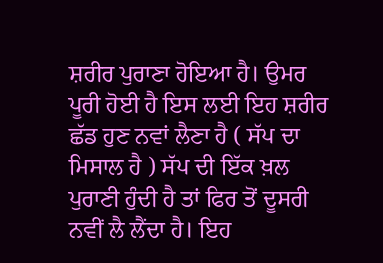ਸ਼ਰੀਰ ਪੁਰਾਣਾ ਹੋਇਆ ਹੈ। ਉਮਰ ਪੂਰੀ ਹੋਈ ਹੈ ਇਸ ਲਈ ਇਹ ਸ਼ਰੀਰ ਛੱਡ ਹੁਣ ਨਵਾਂ ਲੈਣਾ ਹੈ ( ਸੱਪ ਦਾ ਮਿਸਾਲ ਹੈ ) ਸੱਪ ਦੀ ਇੱਕ ਖ਼ਲ ਪੁਰਾਣੀ ਹੁੰਦੀ ਹੈ ਤਾਂ ਫਿਰ ਤੋਂ ਦੂਸਰੀ ਨਵੀਂ ਲੈ ਲੈਂਦਾ ਹੈ। ਇਹ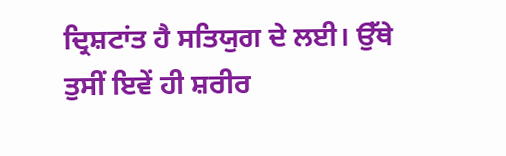ਦ੍ਰਿਸ਼ਟਾਂਤ ਹੈ ਸਤਿਯੁਗ ਦੇ ਲਈ। ਉੱਥੇ ਤੁਸੀਂ ਇਵੇਂ ਹੀ ਸ਼ਰੀਰ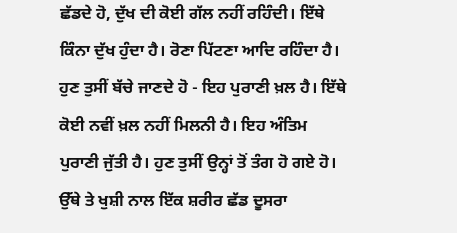ਛੱਡਦੇ ਹੋ, ਦੁੱਖ ਦੀ ਕੋਈ ਗੱਲ ਨਹੀਂ ਰਹਿੰਦੀ। ਇੱਥੇ ਕਿੰਨਾ ਦੁੱਖ ਹੁੰਦਾ ਹੈ। ਰੋਣਾ ਪਿੱਟਣਾ ਆਦਿ ਰਹਿੰਦਾ ਹੈ। ਹੁਣ ਤੁਸੀਂ ਬੱਚੇ ਜਾਣਦੇ ਹੋ - ਇਹ ਪੁਰਾਣੀ ਖ਼ਲ ਹੈ। ਇੱਥੇ ਕੋਈ ਨਵੀਂ ਖ਼ਲ ਨਹੀਂ ਮਿਲਨੀ ਹੈ। ਇਹ ਅੰਤਿਮ ਪੁਰਾਣੀ ਜੁੱਤੀ ਹੈ। ਹੁਣ ਤੁਸੀਂ ਉਨ੍ਹਾਂ ਤੋਂ ਤੰਗ ਹੋ ਗਏ ਹੋ। ਉੱਥੇ ਤੇ ਖੁਸ਼ੀ ਨਾਲ ਇੱਕ ਸ਼ਰੀਰ ਛੱਡ ਦੂਸਰਾ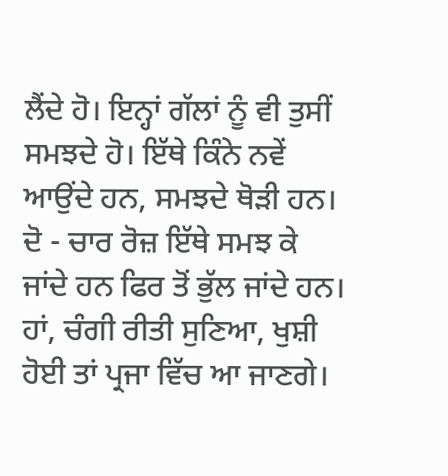ਲੈਂਦੇ ਹੋ। ਇਨ੍ਹਾਂ ਗੱਲਾਂ ਨੂੰ ਵੀ ਤੁਸੀਂ ਸਮਝਦੇ ਹੋ। ਇੱਥੇ ਕਿੰਨੇ ਨਵੇਂ ਆਉਂਦੇ ਹਨ, ਸਮਝਦੇ ਥੋੜੀ ਹਨ। ਦੋ - ਚਾਰ ਰੋਜ਼ ਇੱਥੇ ਸਮਝ ਕੇ ਜਾਂਦੇ ਹਨ ਫਿਰ ਤੋਂ ਭੁੱਲ ਜਾਂਦੇ ਹਨ। ਹਾਂ, ਚੰਗੀ ਰੀਤੀ ਸੁਣਿਆ, ਖੁਸ਼ੀ ਹੋਈ ਤਾਂ ਪ੍ਰਜਾ ਵਿੱਚ ਆ ਜਾਣਗੇ।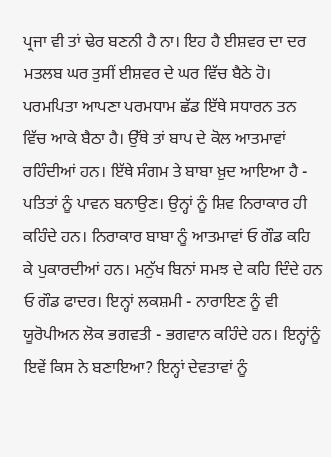ਪ੍ਰਜਾ ਵੀ ਤਾਂ ਢੇਰ ਬਣਨੀ ਹੈ ਨਾ। ਇਹ ਹੈ ਈਸ਼ਵਰ ਦਾ ਦਰ ਮਤਲਬ ਘਰ ਤੁਸੀਂ ਈਸ਼ਵਰ ਦੇ ਘਰ ਵਿੱਚ ਬੈਠੇ ਹੋ। ਪਰਮਪਿਤਾ ਆਪਣਾ ਪਰਮਧਾਮ ਛੱਡ ਇੱਥੇ ਸਧਾਰਨ ਤਨ ਵਿੱਚ ਆਕੇ ਬੈਠਾ ਹੈ। ਉੱਥੇ ਤਾਂ ਬਾਪ ਦੇ ਕੋਲ ਆਤਮਾਵਾਂ ਰਹਿੰਦੀਆਂ ਹਨ। ਇੱਥੇ ਸੰਗਮ ਤੇ ਬਾਬਾ ਖ਼ੁਦ ਆਇਆ ਹੈ - ਪਤਿਤਾਂ ਨੂੰ ਪਾਵਨ ਬਨਾਉਣ। ਉਨ੍ਹਾਂ ਨੂੰ ਸ਼ਿਵ ਨਿਰਾਕਾਰ ਹੀ ਕਹਿੰਦੇ ਹਨ। ਨਿਰਾਕਾਰ ਬਾਬਾ ਨੂੰ ਆਤਮਾਵਾਂ ਓ ਗੌਡ ਕਹਿ ਕੇ ਪੁਕਾਰਦੀਆਂ ਹਨ। ਮਨੁੱਖ ਬਿਨਾਂ ਸਮਝ ਦੇ ਕਹਿ ਦਿੰਦੇ ਹਨ ਓ ਗੌਡ ਫਾਦਰ। ਇਨ੍ਹਾਂ ਲਕਸ਼ਮੀ - ਨਾਰਾਇਣ ਨੂੰ ਵੀ ਯੂਰੋਪੀਅਨ ਲੋਕ ਭਗਵਤੀ - ਭਗਵਾਨ ਕਹਿੰਦੇ ਹਨ। ਇਨ੍ਹਾਂਨੂੰ ਇਵੇਂ ਕਿਸ ਨੇ ਬਣਾਇਆ? ਇਨ੍ਹਾਂ ਦੇਵਤਾਵਾਂ ਨੂੰ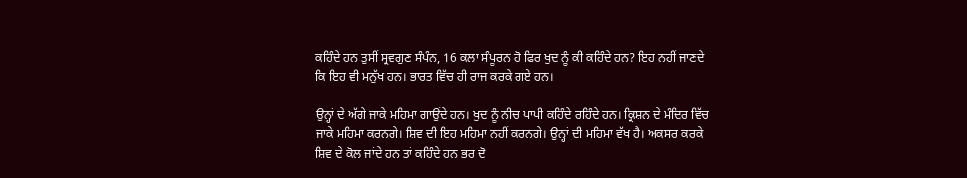ਕਹਿੰਦੇ ਹਨ ਤੁਸੀਂ ਸ੍ਰਵਗੁਣ ਸੰਪੰਨ, 16 ਕਲਾ ਸੰਪੂਰਨ ਹੋ ਫਿਰ ਖੁਦ ਨੂੰ ਕੀ ਕਹਿੰਦੇ ਹਨ? ਇਹ ਨਹੀਂ ਜਾਣਦੇ ਕਿ ਇਹ ਵੀ ਮਨੁੱਖ ਹਨ। ਭਾਰਤ ਵਿੱਚ ਹੀ ਰਾਜ ਕਰਕੇ ਗਏ ਹਨ।

ਉਨ੍ਹਾਂ ਦੇ ਅੱਗੇ ਜਾਕੇ ਮਹਿਮਾ ਗਾਉਂਦੇ ਹਨ। ਖੁਦ ਨੂੰ ਨੀਚ ਪਾਪੀ ਕਹਿੰਦੇ ਰਹਿੰਦੇ ਹਨ। ਕ੍ਰਿਸ਼ਨ ਦੇ ਮੰਦਿਰ ਵਿੱਚ ਜਾਕੇ ਮਹਿਮਾ ਕਰਨਗੇ। ਸ਼ਿਵ ਦੀ ਇਹ ਮਹਿਮਾ ਨਹੀਂ ਕਰਨਗੇ। ਉਨ੍ਹਾਂ ਦੀ ਮਹਿਮਾ ਵੱਖ ਹੈ। ਅਕਸਰ ਕਰਕੇ ਸ਼ਿਵ ਦੇ ਕੋਲ ਜਾਂਦੇ ਹਨ ਤਾਂ ਕਹਿੰਦੇ ਹਨ ਭਰ ਦੋ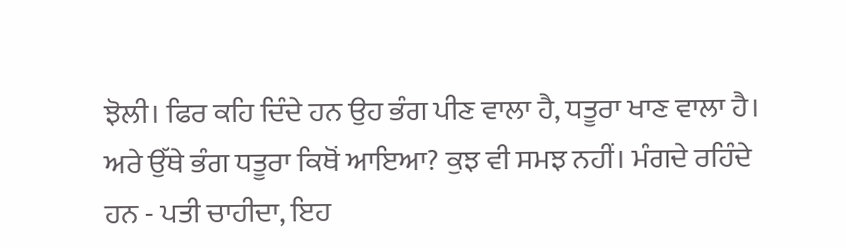ਝੋਲੀ। ਫਿਰ ਕਹਿ ਦਿੰਦੇ ਹਨ ਉਹ ਭੰਗ ਪੀਣ ਵਾਲਾ ਹੈ, ਧਤੂਰਾ ਖਾਣ ਵਾਲਾ ਹੈ। ਅਰੇ ਉੱਥੇ ਭੰਗ ਧਤੂਰਾ ਕਿਥੋਂ ਆਇਆ? ਕੁਝ ਵੀ ਸਮਝ ਨਹੀਂ। ਮੰਗਦੇ ਰਹਿੰਦੇ ਹਨ - ਪਤੀ ਚਾਹੀਦਾ, ਇਹ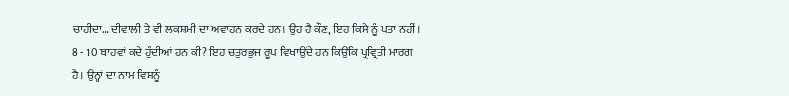ਚਾਹੀਦਾ… ਦੀਵਾਲੀ ਤੇ ਵੀ ਲਕਸ਼ਮੀ ਦਾ ਅਵਾਹਨ ਕਰਦੇ ਹਨ। ਉਹ ਹੈ ਕੌਣ, ਇਹ ਕਿਸੇ ਨੂੰ ਪਤਾ ਨਹੀਂ। 8 - 10 ਬਾਹਵਾਂ ਕਦੇ ਹੁੰਦੀਆਂ ਹਨ ਕੀ? ਇਹ ਚਤੁਰਭੁਜ ਰੂਪ ਵਿਖਾਉਂਦੇ ਹਨ ਕਿਉਂਕਿ ਪ੍ਰਵ੍ਰਿਤੀ ਮਾਰਗ ਹੈ। ਉਨ੍ਹਾਂ ਦਾ ਨਾਮ ਵਿਸ਼ਨੂੰ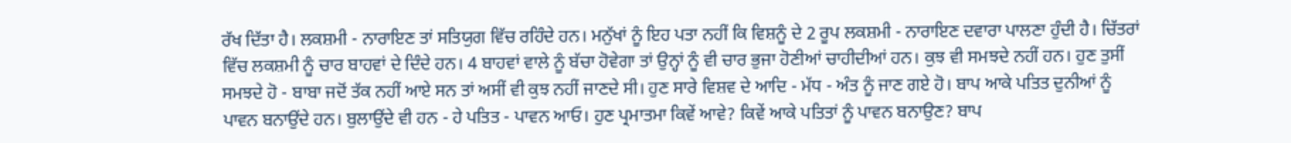ਰੱਖ ਦਿੱਤਾ ਹੈ। ਲਕਸ਼ਮੀ - ਨਾਰਾਇਣ ਤਾਂ ਸਤਿਯੁਗ ਵਿੱਚ ਰਹਿੰਦੇ ਹਨ। ਮਨੁੱਖਾਂ ਨੂੰ ਇਹ ਪਤਾ ਨਹੀਂ ਕਿ ਵਿਸ਼ਨੂੰ ਦੇ 2 ਰੂਪ ਲਕਸ਼ਮੀ - ਨਾਰਾਇਣ ਦਵਾਰਾ ਪਾਲਣਾ ਹੁੰਦੀ ਹੈ। ਚਿੱਤਰਾਂ ਵਿੱਚ ਲਕਸ਼ਮੀ ਨੂੰ ਚਾਰ ਬਾਹਵਾਂ ਦੇ ਦਿੰਦੇ ਹਨ। 4 ਬਾਹਵਾਂ ਵਾਲੇ ਨੂੰ ਬੱਚਾ ਹੋਵੇਗਾ ਤਾਂ ਉਨ੍ਹਾਂ ਨੂੰ ਵੀ ਚਾਰ ਭੁਜਾ ਹੋਣੀਆਂ ਚਾਹੀਦੀਆਂ ਹਨ। ਕੁਝ ਵੀ ਸਮਝਦੇ ਨਹੀਂ ਹਨ। ਹੁਣ ਤੁਸੀਂ ਸਮਝਦੇ ਹੋ - ਬਾਬਾ ਜਦੋਂ ਤੱਕ ਨਹੀਂ ਆਏ ਸਨ ਤਾਂ ਅਸੀਂ ਵੀ ਕੁਝ ਨਹੀਂ ਜਾਣਦੇ ਸੀ। ਹੁਣ ਸਾਰੇ ਵਿਸ਼ਵ ਦੇ ਆਦਿ - ਮੱਧ - ਅੰਤ ਨੂੰ ਜਾਣ ਗਏ ਹੋ। ਬਾਪ ਆਕੇ ਪਤਿਤ ਦੁਨੀਆਂ ਨੂੰ ਪਾਵਨ ਬਨਾਉਂਦੇ ਹਨ। ਬੁਲਾਉਂਦੇ ਵੀ ਹਨ - ਹੇ ਪਤਿਤ - ਪਾਵਨ ਆਓ। ਹੁਣ ਪ੍ਰਮਾਤਮਾ ਕਿਵੇਂ ਆਵੇ? ਕਿਵੇਂ ਆਕੇ ਪਤਿਤਾਂ ਨੂੰ ਪਾਵਨ ਬਨਾਉਣ? ਬਾਪ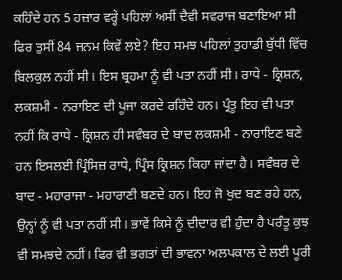ਕਹਿੰਦੇ ਹਨ 5 ਹਜ਼ਾਰ ਵਰ੍ਹੇ ਪਹਿਲਾਂ ਅਸੀਂ ਦੈਵੀ ਸਵਰਾਜ ਬਣਾਇਆ ਸੀ ਫਿਰ ਤੁਸੀਂ 84 ਜਨਮ ਕਿਵੇਂ ਲਏ? ਇਹ ਸਮਝ ਪਹਿਲਾਂ ਤੁਹਾਡੀ ਬੁੱਧੀ ਵਿੱਚ ਬਿਲਕੁਲ ਨਹੀਂ ਸੀ। ਇਸ ਬ੍ਰਹਮਾ ਨੂੰ ਵੀ ਪਤਾ ਨਹੀਂ ਸੀ। ਰਾਧੇ - ਕ੍ਰਿਸ਼ਨ, ਲਕਸ਼ਮੀ - ਨਰਾਇਣ ਦੀ ਪੂਜਾ ਕਰਦੇ ਰਹਿੰਦੇ ਹਨ। ਪ੍ਰੰਤੂ ਇਹ ਵੀ ਪਤਾ ਨਹੀਂ ਕਿ ਰਾਧੇ - ਕ੍ਰਿਸ਼ਨ ਹੀ ਸਵੰਬਰ ਦੇ ਬਾਦ ਲਕਸ਼ਮੀ - ਨਾਰਾਇਣ ਬਣੇ ਹਨ ਇਸਲਈ ਪ੍ਰਿੰਸਿਜ਼ ਰਾਧੇ, ਪ੍ਰਿੰਸ ਕ੍ਰਿਸ਼ਨ ਕਿਹਾ ਜਾਂਦਾ ਹੈ। ਸਵੰਬਰ ਦੇ ਬਾਦ - ਮਹਾਰਾਜਾ - ਮਹਾਰਾਣੀ ਬਣਦੇ ਹਨ। ਇਹ ਜੋ ਖੁਦ ਬਣ ਰਹੇ ਹਨ, ਉਨ੍ਹਾਂ ਨੂੰ ਵੀ ਪਤਾ ਨਹੀਂ ਸੀ। ਭਾਵੇਂ ਕਿਸੇ ਨੂੰ ਦੀਦਾਰ ਵੀ ਹੁੰਦਾ ਹੈ ਪਰੰਤੂ ਕੁਝ ਵੀ ਸਮਝਦੇ ਨਹੀਂ। ਫਿਰ ਵੀ ਭਗਤਾਂ ਦੀ ਭਾਵਨਾ ਅਲਪਕਾਲ ਦੇ ਲਈ ਪੂਰੀ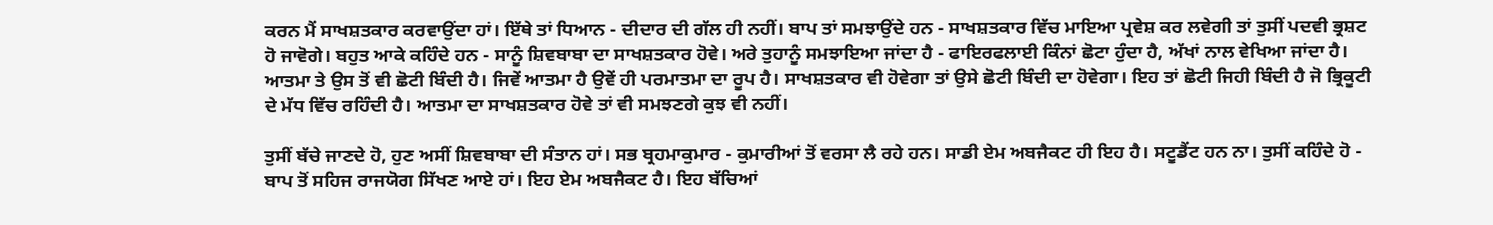ਕਰਨ ਮੈਂ ਸਾਖਸ਼ਤਕਾਰ ਕਰਵਾਉਂਦਾ ਹਾਂ। ਇੱਥੇ ਤਾਂ ਧਿਆਨ - ਦੀਦਾਰ ਦੀ ਗੱਲ ਹੀ ਨਹੀਂ। ਬਾਪ ਤਾਂ ਸਮਝਾਉਂਦੇ ਹਨ - ਸਾਖਸ਼ਤਕਾਰ ਵਿੱਚ ਮਾਇਆ ਪ੍ਰਵੇਸ਼ ਕਰ ਲਵੇਗੀ ਤਾਂ ਤੁਸੀਂ ਪਦਵੀ ਭ੍ਰਸ਼ਟ ਹੋ ਜਾਵੋਗੇ। ਬਹੁਤ ਆਕੇ ਕਹਿੰਦੇ ਹਨ - ਸਾਨੂੰ ਸ਼ਿਵਬਾਬਾ ਦਾ ਸਾਖਸ਼ਤਕਾਰ ਹੋਵੇ। ਅਰੇ ਤੁਹਾਨੂੰ ਸਮਝਾਇਆ ਜਾਂਦਾ ਹੈ - ਫਾਇਰਫਲਾਈ ਕਿੰਨਾਂ ਛੋਟਾ ਹੁੰਦਾ ਹੈ, ਅੱਖਾਂ ਨਾਲ ਵੇਖਿਆ ਜਾਂਦਾ ਹੈ। ਆਤਮਾ ਤੇ ਉਸ ਤੋਂ ਵੀ ਛੋਟੀ ਬਿੰਦੀ ਹੈ। ਜਿਵੇਂ ਆਤਮਾ ਹੈ ਉਵੇਂ ਹੀ ਪਰਮਾਤਮਾ ਦਾ ਰੂਪ ਹੈ। ਸਾਖਸ਼ਤਕਾਰ ਵੀ ਹੋਵੇਗਾ ਤਾਂ ਉਸੇ ਛੋਟੀ ਬਿੰਦੀ ਦਾ ਹੋਵੇਗਾ। ਇਹ ਤਾਂ ਛੋਟੀ ਜਿਹੀ ਬਿੰਦੀ ਹੈ ਜੋ ਭ੍ਰਿਕੂਟੀ ਦੇ ਮੱਧ ਵਿੱਚ ਰਹਿੰਦੀ ਹੈ। ਆਤਮਾ ਦਾ ਸਾਖਸ਼ਤਕਾਰ ਹੋਵੇ ਤਾਂ ਵੀ ਸਮਝਣਗੇ ਕੁਝ ਵੀ ਨਹੀਂ।

ਤੁਸੀਂ ਬੱਚੇ ਜਾਣਦੇ ਹੋ, ਹੁਣ ਅਸੀਂ ਸ਼ਿਵਬਾਬਾ ਦੀ ਸੰਤਾਨ ਹਾਂ। ਸਭ ਬ੍ਰਹਮਾਕੁਮਾਰ - ਕੁਮਾਰੀਆਂ ਤੋਂ ਵਰਸਾ ਲੈ ਰਹੇ ਹਨ। ਸਾਡੀ ਏਮ ਅਬਜੈਕਟ ਹੀ ਇਹ ਹੈ। ਸਟੂਡੈਂਟ ਹਨ ਨਾ। ਤੁਸੀਂ ਕਹਿੰਦੇ ਹੋ - ਬਾਪ ਤੋਂ ਸਹਿਜ ਰਾਜਯੋਗ ਸਿੱਖਣ ਆਏ ਹਾਂ। ਇਹ ਏਮ ਅਬਜੈਕਟ ਹੈ। ਇਹ ਬੱਚਿਆਂ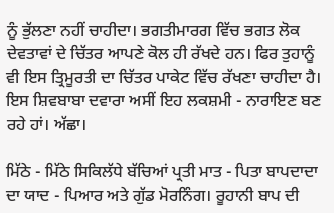ਨੂੰ ਭੁੱਲਣਾ ਨਹੀਂ ਚਾਹੀਦਾ। ਭਗਤੀਮਾਰਗ ਵਿੱਚ ਭਗਤ ਲੋਕ ਦੇਵਤਾਵਾਂ ਦੇ ਚਿੱਤਰ ਆਪਣੇ ਕੋਲ ਹੀ ਰੱਖਦੇ ਹਨ। ਫਿਰ ਤੁਹਾਨੂੰ ਵੀ ਇਸ ਤ੍ਰਿਮੂਰਤੀ ਦਾ ਚਿੱਤਰ ਪਾਕੇਟ ਵਿੱਚ ਰੱਖਣਾ ਚਾਹੀਦਾ ਹੈ। ਇਸ ਸ਼ਿਵਬਾਬਾ ਦਵਾਰਾ ਅਸੀਂ ਇਹ ਲਕਸ਼ਮੀ - ਨਾਰਾਇਣ ਬਣ ਰਹੇ ਹਾਂ। ਅੱਛਾ।

ਮਿੱਠੇ - ਮਿੱਠੇ ਸਿਕਿਲੱਧੇ ਬੱਚਿਆਂ ਪ੍ਰਤੀ ਮਾਤ - ਪਿਤਾ ਬਾਪਦਾਦਾ ਦਾ ਯਾਦ - ਪਿਆਰ ਅਤੇ ਗੁੱਡ ਮੋਰਨਿੰਗ। ਰੂਹਾਨੀ ਬਾਪ ਦੀ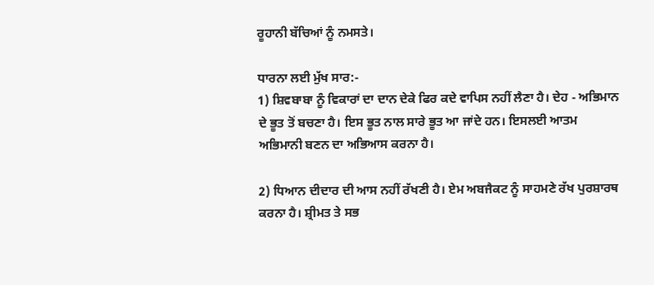ਰੂਹਾਨੀ ਬੱਚਿਆਂ ਨੂੰ ਨਮਸਤੇ।

ਧਾਰਨਾ ਲਈ ਮੁੱਖ ਸਾਰ:-
1) ਸ਼ਿਵਬਾਬਾ ਨੂੰ ਵਿਕਾਰਾਂ ਦਾ ਦਾਨ ਦੇਕੇ ਫਿਰ ਕਦੇ ਵਾਪਿਸ ਨਹੀਂ ਲੈਣਾ ਹੈ। ਦੇਹ - ਅਭਿਮਾਨ ਦੇ ਭੂਤ ਤੋਂ ਬਚਣਾ ਹੈ। ਇਸ ਭੂਤ ਨਾਲ ਸਾਰੇ ਭੂਤ ਆ ਜਾਂਦੇ ਹਨ। ਇਸਲਈ ਆਤਮ ਅਭਿਮਾਨੀ ਬਣਨ ਦਾ ਅਭਿਆਸ ਕਰਨਾ ਹੈ।

2) ਧਿਆਨ ਦੀਦਾਰ ਦੀ ਆਸ ਨਹੀਂ ਰੱਖਣੀ ਹੈ। ਏਮ ਅਬਜੈਕਟ ਨੂੰ ਸਾਹਮਣੇ ਰੱਖ ਪੁਰਸ਼ਾਰਥ ਕਰਨਾ ਹੈ। ਸ਼੍ਰੀਮਤ ਤੇ ਸਭ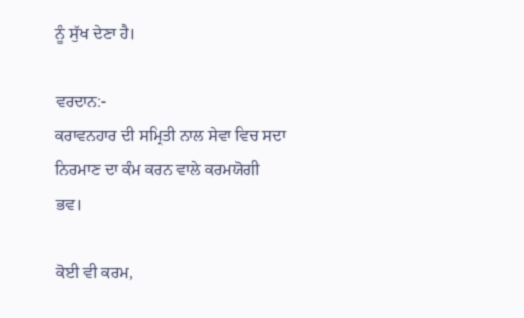ਨੂੰ ਸੁੱਖ ਦੇਣਾ ਹੈ।

ਵਰਦਾਨ:-
ਕਰਾਵਨਹਾਰ ਦੀ ਸਮ੍ਰਿਤੀ ਨਾਲ ਸੇਵਾ ਵਿਚ ਸਦਾ ਨਿਰਮਾਣ ਦਾ ਕੰਮ ਕਰਨ ਵਾਲੇ ਕਰਮਯੋਗੀ ਭਵ।

ਕੋਈ ਵੀ ਕਰਮ,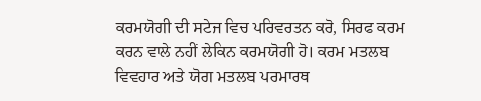ਕਰਮਯੋਗੀ ਦੀ ਸਟੇਜ ਵਿਚ ਪਰਿਵਰਤਨ ਕਰੋ, ਸਿਰਫ ਕਰਮ ਕਰਨ ਵਾਲੇ ਨਹੀਂ ਲੇਕਿਨ ਕਰਮਯੋਗੀ ਹੋ। ਕਰਮ ਮਤਲਬ ਵਿਵਹਾਰ ਅਤੇ ਯੋਗ ਮਤਲਬ ਪਰਮਾਰਥ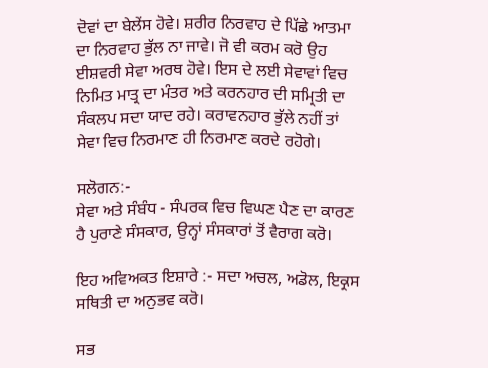ਦੋਵਾਂ ਦਾ ਬੇਲੇਂਸ ਹੋਵੇ। ਸ਼ਰੀਰ ਨਿਰਵਾਹ ਦੇ ਪਿੱਛੇ ਆਤਮਾ ਦਾ ਨਿਰਵਾਹ ਭੁੱਲ ਨਾ ਜਾਵੇ। ਜੋ ਵੀ ਕਰਮ ਕਰੋ ਉਹ ਈਸ਼ਵਰੀ ਸੇਵਾ ਅਰਥ ਹੋਵੇ। ਇਸ ਦੇ ਲਈ ਸੇਵਾਵਾਂ ਵਿਚ ਨਿਮਿਤ ਮਾਤ੍ਰ ਦਾ ਮੰਤਰ ਅਤੇ ਕਰਨਹਾਰ ਦੀ ਸਮ੍ਰਿਤੀ ਦਾ ਸੰਕਲਪ ਸਦਾ ਯਾਦ ਰਹੇ। ਕਰਾਵਨਹਾਰ ਭੁੱਲੇ ਨਹੀਂ ਤਾਂ ਸੇਵਾ ਵਿਚ ਨਿਰਮਾਣ ਹੀ ਨਿਰਮਾਣ ਕਰਦੇ ਰਹੋਗੇ।

ਸਲੋਗਨ:-
ਸੇਵਾ ਅਤੇ ਸੰਬੰਧ - ਸੰਪਰਕ ਵਿਚ ਵਿਘਣ ਪੈਣ ਦਾ ਕਾਰਣ ਹੈ ਪੁਰਾਣੇ ਸੰਸਕਾਰ, ਉਨ੍ਹਾਂ ਸੰਸਕਾਰਾਂ ਤੋਂ ਵੈਰਾਗ ਕਰੋ।

ਇਹ ਅਵਿਅਕਤ ਇਸ਼ਾਰੇ :- ਸਦਾ ਅਚਲ, ਅਡੋਲ, ਇਕ੍ਰਸ ਸਥਿਤੀ ਦਾ ਅਨੁਭਵ ਕਰੋ।

ਸਭ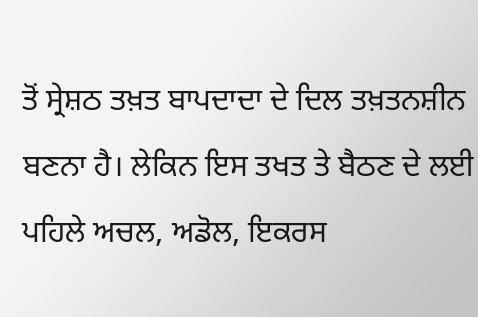ਤੋਂ ਸ੍ਰੇਸ਼ਠ ਤਖ਼ਤ ਬਾਪਦਾਦਾ ਦੇ ਦਿਲ ਤਖ਼ਤਨਸ਼ੀਨ ਬਣਨਾ ਹੈ। ਲੇਕਿਨ ਇਸ ਤਖਤ ਤੇ ਬੈਠਣ ਦੇ ਲਈ ਪਹਿਲੇ ਅਚਲ, ਅਡੋਲ, ਇਕਰਸ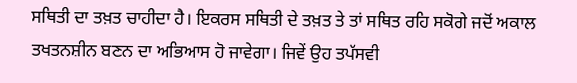ਸਥਿਤੀ ਦਾ ਤਖ਼ਤ ਚਾਹੀਦਾ ਹੈ। ਇਕਰਸ ਸਥਿਤੀ ਦੇ ਤਖ਼ਤ ਤੇ ਤਾਂ ਸਥਿਤ ਰਹਿ ਸਕੋਗੇ ਜਦੋਂ ਅਕਾਲ ਤਖਤਨਸ਼ੀਨ ਬਣਨ ਦਾ ਅਭਿਆਸ ਹੋ ਜਾਵੇਗਾ। ਜਿਵੇਂ ਉਹ ਤਪੱਸਵੀ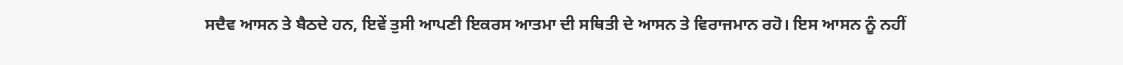ਸਦੈਵ ਆਸਨ ਤੇ ਬੈਠਦੇ ਹਨ, ਇਵੇਂ ਤੁਸੀ ਆਪਣੀ ਇਕਰਸ ਆਤਮਾ ਦੀ ਸਥਿਤੀ ਦੇ ਆਸਨ ਤੇ ਵਿਰਾਜਮਾਨ ਰਹੋ। ਇਸ ਆਸਨ ਨੂੰ ਨਹੀਂ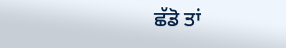ਛੱਡੋ ਤਾਂ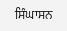ਸਿੰਘਾਸਨ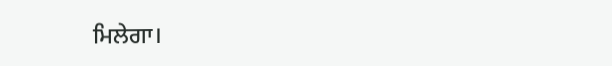ਮਿਲੇਗਾ।